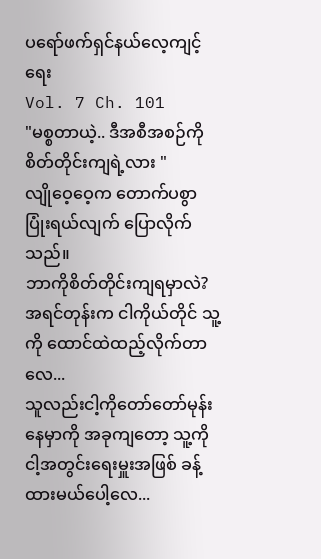ပရော်ဖက်ရှင်နယ်လေ့ကျင့်ရေး
Vol. 7 Ch. 101
"မစ္စတာယဲ့.. ဒီအစီအစဉ်ကို စိတ်တိုင်းကျရဲ့လား "
လျိုဝေ့ဝေ့က တောက်ပစွာပြုံးရယ်လျက် ပြောလိုက်သည်။
ဘာကိုစိတ်တိုင်းကျရမှာလဲ?
အရင်တုန်းက ငါကိုယ်တိုင် သူ့ကို ထောင်ထဲထည့်လိုက်တာလေ...
သူလည်းငါ့ကိုတော်တော်မုန်းနေမှာကို အခုကျတော့ သူ့ကို ငါ့အတွင်းရေးမှူးအဖြစ် ခန့်ထားမယ်ပေါ့လေ...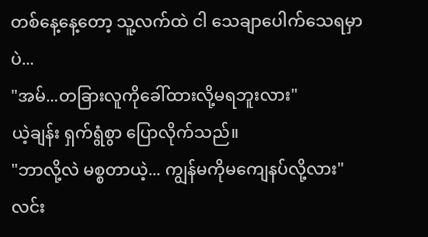တစ်နေ့နေ့တော့ သူ့လက်ထဲ ငါ သေချာပေါက်သေရမှာပဲ...
"အမ်...တခြားလူကိုခေါ်ထားလို့မရဘူးလား"
ယဲ့ချန်း ရှက်ရွံစွာ ပြောလိုက်သည်။
"ဘာလို့လဲ မစ္စတာယဲ့... ကျွန်မကိုမကျေနပ်လို့လား"
လင်း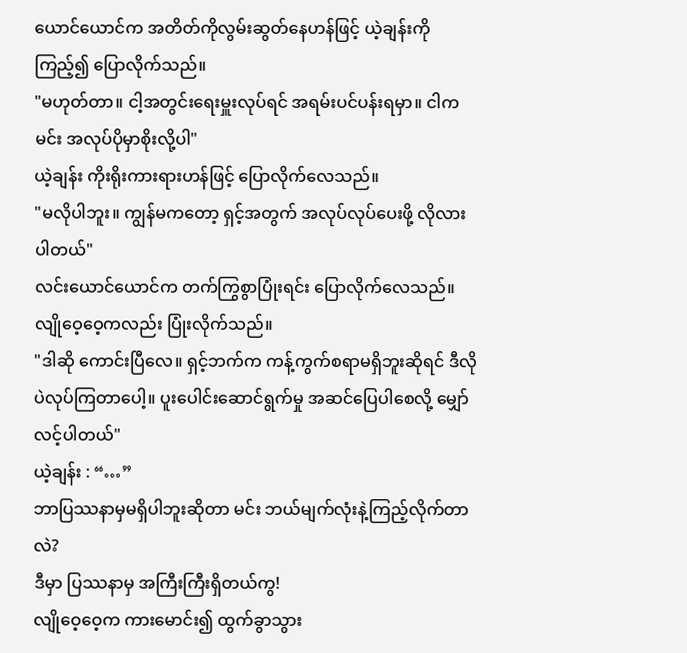ယောင်ယောင်က အတိတ်ကိုလွမ်းဆွတ်နေဟန်ဖြင့် ယဲ့ချန်းကိုကြည့်၍ ပြောလိုက်သည်။
"မဟုတ်တာ။ ငါ့အတွင်းရေးမှူးလုပ်ရင် အရမ်းပင်ပန်းရမှာ။ ငါက မင်း အလုပ်ပိုမှာစိုးလို့ပါ"
ယဲ့ချန်း ကိုးရိုးကားရားဟန်ဖြင့် ပြောလိုက်လေသည်။
"မလိုပါဘူး။ ကျွန်မကတော့ ရှင့်အတွက် အလုပ်လုပ်ပေးဖို့ လိုလားပါတယ်"
လင်းယောင်ယောင်က တက်ကြွစွာပြုံးရင်း ပြောလိုက်လေသည်။
လျိုဝေ့ဝေ့ကလည်း ပြုံးလိုက်သည်။
"ဒါဆို ကောင်းပြီလေ။ ရှင့်ဘက်က ကန့်ကွက်စရာမရှိဘူးဆိုရင် ဒီလိုပဲလုပ်ကြတာပေါ့။ ပူးပေါင်းဆောင်ရွက်မှု အဆင်ပြေပါစေလို့ မျှော်လင့်ပါတယ်"
ယဲ့ချန်း : “…”
ဘာပြဿနာမှမရှိပါဘူးဆိုတာ မင်း ဘယ်မျက်လုံးနဲ့ကြည့်လိုက်တာလဲ?
ဒီမှာ ပြဿနာမှ အကြီးကြီးရှိတယ်ကွ!
လျိုဝေ့ဝေ့က ကားမောင်း၍ ထွက်ခွာသွား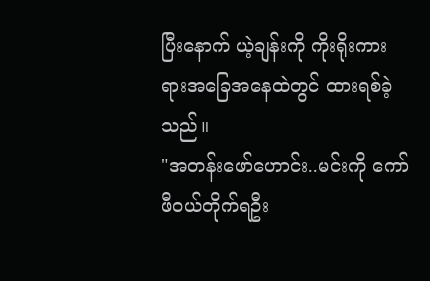ပြီးနောက် ယဲ့ချန်းကို ကိုးရိုးကားရားအခြေအနေထဲတွင် ထားရစ်ခဲ့သည်။
"အတန်းဖော်ဟောင်း..မင်းကို ကော်ဖီဝယ်တိုက်ရဦး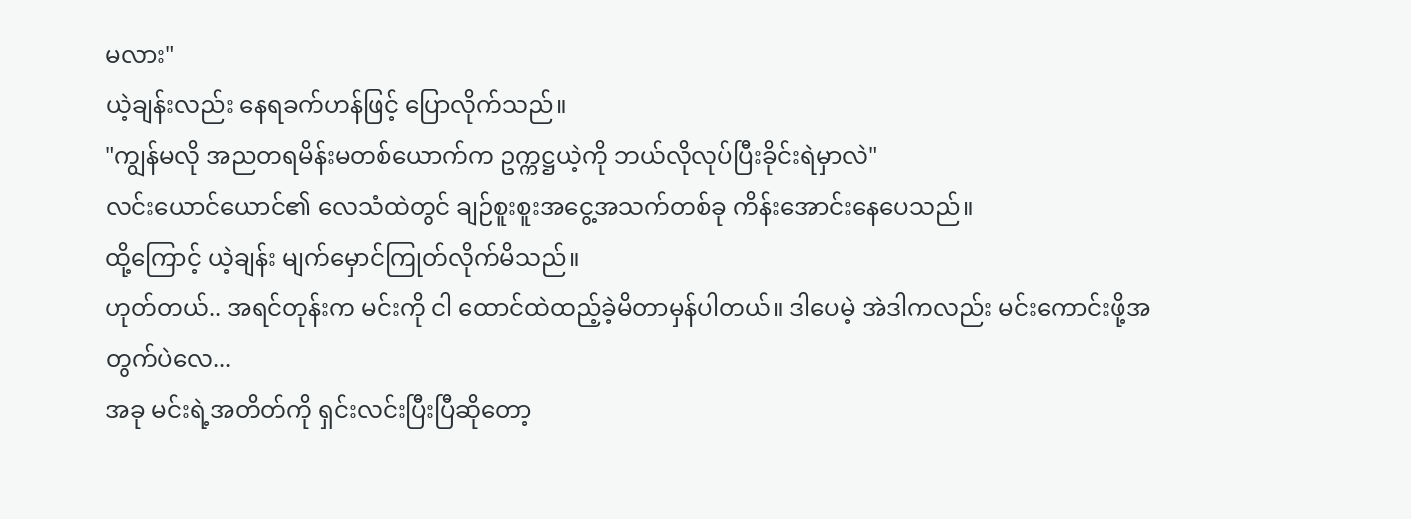မလား"
ယဲ့ချန်းလည်း နေရခက်ဟန်ဖြင့် ပြောလိုက်သည်။
"ကျွန်မလို အညတရမိန်းမတစ်ယောက်က ဥက္ကဋ္ဌယဲ့ကို ဘယ်လိုလုပ်ပြီးခိုင်းရဲမှာလဲ"
လင်းယောင်ယောင်၏ လေသံထဲတွင် ချဉ်စူးစူးအငွေ့အသက်တစ်ခု ကိန်းအောင်းနေပေသည်။
ထို့ကြောင့် ယဲ့ချန်း မျက်မှောင်ကြုတ်လိုက်မိသည်။
ဟုတ်တယ်.. အရင်တုန်းက မင်းကို ငါ ထောင်ထဲထည့်ခဲ့မိတာမှန်ပါတယ်။ ဒါပေမဲ့ အဲဒါကလည်း မင်းကောင်းဖို့အတွက်ပဲလေ...
အခု မင်းရဲ့အတိတ်ကို ရှင်းလင်းပြီးပြီဆိုတော့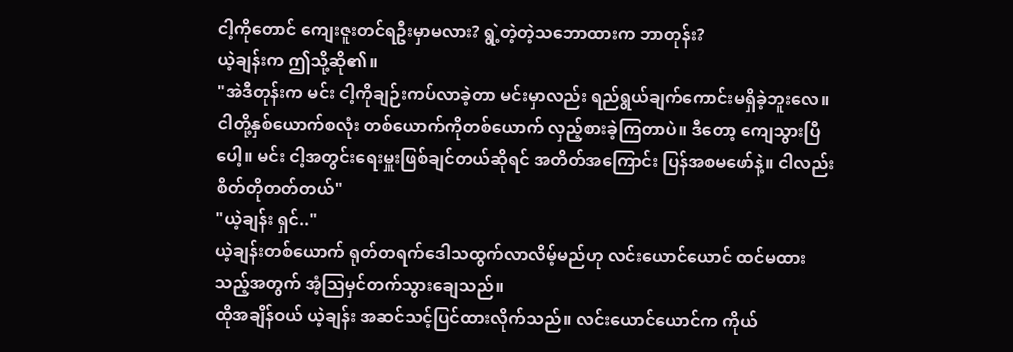ငါ့ကိုတောင် ကျေးဇူးတင်ရဦးမှာမလား? ရွဲ့တဲ့တဲ့သဘောထားက ဘာတုန်း?
ယဲ့ချန်းက ဤသို့ဆို၏။
"အဲဒီတုန်းက မင်း ငါ့ကိုချဉ်းကပ်လာခဲ့တာ မင်းမှာလည်း ရည်ရွယ်ချက်ကောင်းမရှိခဲ့ဘူးလေ။ ငါတို့နှစ်ယောက်စလုံး တစ်ယောက်ကိုတစ်ယောက် လှည့်စားခဲ့ကြတာပဲ။ ဒီတော့ ကျေသွားပြီပေါ့။ မင်း ငါ့အတွင်းရေးမှူးဖြစ်ချင်တယ်ဆိုရင် အတိတ်အကြောင်း ပြန်အစမဖော်နဲ့။ ငါလည်း စိတ်တိုတတ်တယ်"
"ယဲ့ချန်း ရှင်.."
ယဲ့ချန်းတစ်ယောက် ရုတ်တရက်ဒေါသထွက်လာလိမ့်မည်ဟု လင်းယောင်ယောင် ထင်မထားသည့်အတွက် အံ့ဩမှင်တက်သွားချေသည်။
ထိုအချိန်ဝယ် ယဲ့ချန်း အဆင်သင့်ပြင်ထားလိုက်သည်။ လင်းယောင်ယောင်က ကိုယ်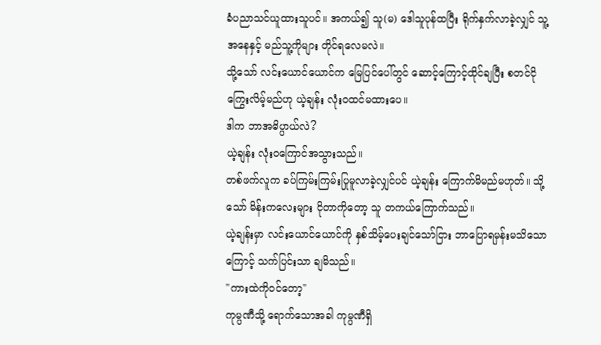ခံပညာသင်ယူထားသူပင်။ အကယ်၍ သူ(မ) ဒေါသူပုန်ထပြီး ရိုက်နှက်လာခဲ့လျှင် သူ့အနေနှင့် မည်သူ့ကိုများ တိုင်ရလေမလဲ။
သို့သော် လင်းယောင်ယောင်က မြေပြင်ပေါ်တွင် ဆောင့်ကြောင့်ထိုင်ချပြီး စတင်ငိုကြွေးလိမ့်မည်ဟု ယဲ့ချန်း လုံးဝထင်မထားပေ။
ဒါက ဘာအဓိပ္ပာယ်လဲ?
ယဲ့ချန်း လုံးဝကြောင်အသွားသည်။
တစ်ဖက်လူက ခပ်ကြမ်းကြမ်းပြုမူလာခဲ့လျှင်ပင် ယဲ့ချန်း ကြောက်မိမည်မဟုတ်။ သို့သော် မိန်းကလေးများ ငိုတာကိုတော့ သူ တကယ်ကြောက်သည်။
ယဲ့ချန်းမှာ လင်းယောင်ယောင်ကို နှစ်သိမ့်ပေးချင်သော်ငြား ဘာပြောရမှန်းမသိသောကြောင့် သက်ပြင်းသာ ချမိသည်။
"ကားထဲကိုဝင်တော့"
ကုမ္ပဏီသို့ ရောက်သောအခါ ကုမ္ပဏီရှိ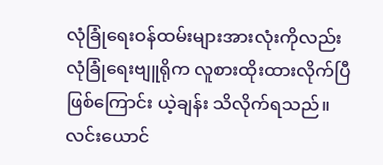လုံခြုံရေးဝန်ထမ်းများအားလုံးကိုလည်း လုံခြုံရေးဗျူရိုက လူစားထိုးထားလိုက်ပြီဖြစ်ကြောင်း ယဲ့ချန်း သိလိုက်ရသည်။
လင်းယောင်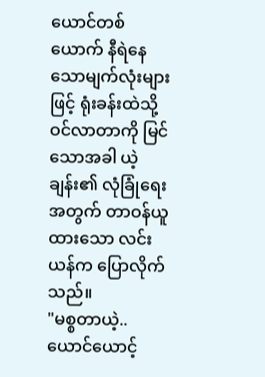ယောင်တစ်ယောက် နီရဲနေသောမျက်လုံးများဖြင့် ရုံးခန်းထဲသို့ ဝင်လာတာကို မြင်သောအခါ ယဲ့ချန်း၏ လုံခြုံရေးအတွက် တာဝန်ယူထားသော လင်းယန်က ပြောလိုက်သည်။
"မစ္စတာယဲ့.. ယောင်ယောင့်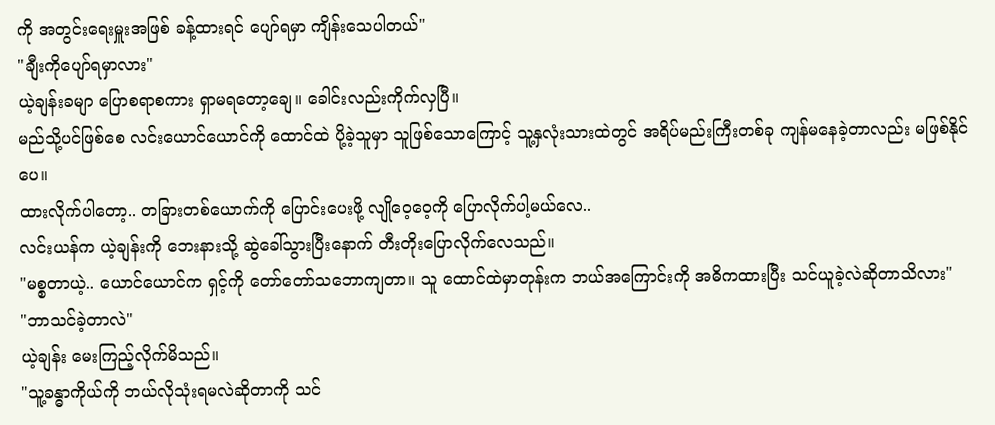ကို အတွင်းရေးမှူးအဖြစ် ခန့်ထားရင် ပျော်ရမှာ ကျိန်းသေပါတယ်"
"ချီးကိုပျော်ရမှာလား"
ယဲ့ချန်းခမျာ ပြောစရာစကား ရှာမရတော့ချေ။ ခေါင်းလည်းကိုက်လှပြီ။
မည်သို့ပင်ဖြစ်စေ လင်းယောင်ယောင်ကို ထောင်ထဲ ပို့ခဲ့သူမှာ သူဖြစ်သောကြောင့် သူ့နှလုံးသားထဲတွင် အရိပ်မည်းကြီးတစ်ခု ကျန်မနေခဲ့တာလည်း မဖြစ်နိုင်ပေ။
ထားလိုက်ပါတော့.. တခြားတစ်ယောက်ကို ပြောင်းပေးဖို့ လျိုဝေ့ဝေ့ကို ပြောလိုက်ပါ့မယ်လေ..
လင်းယန်က ယဲ့ချန်းကို ဘေးနားသို့ ဆွဲခေါ်သွားပြီးနောက် တီးတိုးပြောလိုက်လေသည်။
"မစ္စတာယဲ့.. ယောင်ယောင်က ရှင့်ကို တော်တော်သဘောကျတာ။ သူ ထောင်ထဲမှာတုန်းက ဘယ်အကြောင်းကို အဓိကထားပြီး သင်ယူခဲ့လဲဆိုတာသိလား"
"ဘာသင်ခဲ့တာလဲ"
ယဲ့ချန်း မေးကြည့်လိုက်မိသည်။
"သူ့ခန္ဓာကိုယ်ကို ဘယ်လိုသုံးရမလဲဆိုတာကို သင်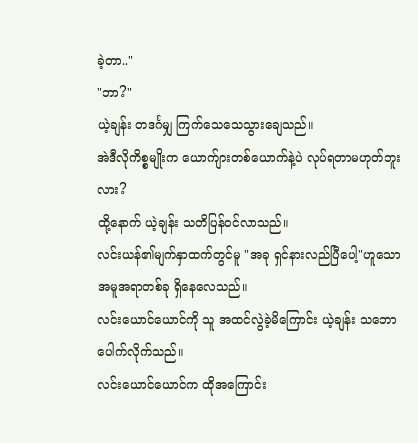ခဲ့တာ.."
"ဘာ?"
ယဲ့ချန်း တဒင်္ဂမျှ ကြက်သေသေသွားချေသည်။
အဲဒီလိုကိစ္စမျိုးက ယောက်ျားတစ်ယောက်နဲ့ပဲ လုပ်ရတာမဟုတ်ဘူးလား?
ထို့နောက် ယဲ့ချန်း သတိပြန်ဝင်လာသည်။
လင်းယန်၏မျက်နှာထက်တွင်မူ "အခု ရှင်နားလည်ပြီပေါ့"ဟူသော အမူအရာတစ်ခု ရှိနေလေသည်။
လင်းယောင်ယောင်ကို သူ အထင်လွဲခဲ့မိကြောင်း ယဲ့ချန်း သဘောပေါက်လိုက်သည်။
လင်းယောင်ယောင်က ထိုအကြောင်း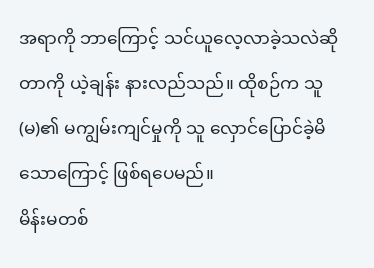အရာကို ဘာကြောင့် သင်ယူလေ့လာခဲ့သလဲဆိုတာကို ယဲ့ချန်း နားလည်သည်။ ထိုစဉ်က သူ(မ)၏ မကျွမ်းကျင်မှုကို သူ လှောင်ပြောင်ခဲ့မိသောကြောင့် ဖြစ်ရပေမည်။
မိန်းမတစ်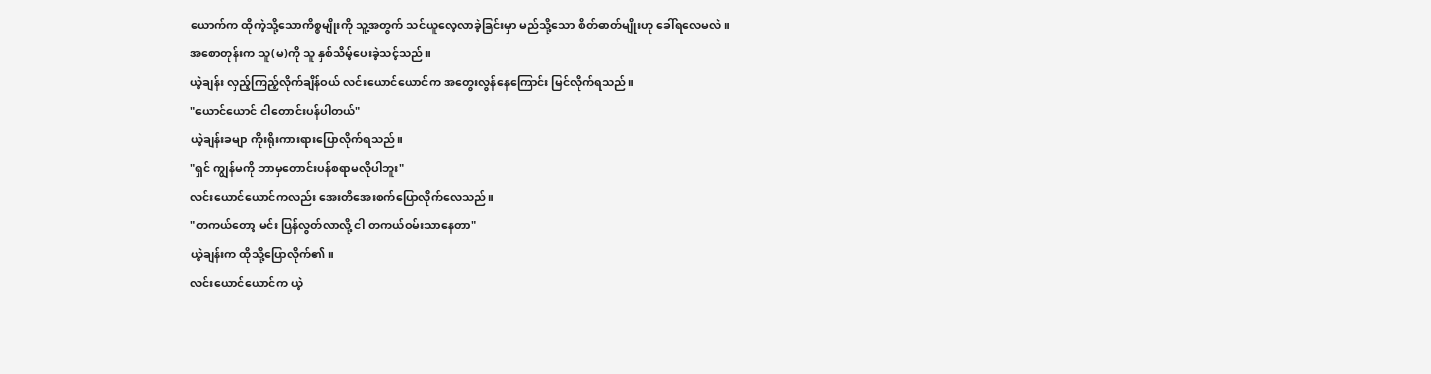ယောက်က ထိုကဲ့သို့သောကိစ္စမျိုးကို သူ့အတွက် သင်ယူလေ့လာခဲ့ခြင်းမှာ မည်သို့သော စိတ်ဓာတ်မျိုးဟု ခေါ်ရလေမလဲ။
အစောတုန်းက သူ(မ)ကို သူ နှစ်သိမ့်ပေးခဲ့သင့်သည်။
ယဲ့ချန်း လှည့်ကြည့်လိုက်ချိန်ဝယ် လင်းယောင်ယောင်က အတွေးလွန်နေကြောင်း မြင်လိုက်ရသည်။
"ယောင်ယောင် ငါတောင်းပန်ပါတယ်"
ယဲ့ချန်းခမျာ ကိုးရိုးကားရားပြောလိုက်ရသည်။
"ရှင် ကျွန်မကို ဘာမှတောင်းပန်စရာမလိုပါဘူး"
လင်းယောင်ယောင်ကလည်း အေးတိအေးစက်ပြောလိုက်လေသည်။
"တကယ်တော့ မင်း ပြန်လွတ်လာလို့ ငါ တကယ်ဝမ်းသာနေတာ"
ယဲ့ချန်းက ထိုသို့ပြောလိုက်၏။
လင်းယောင်ယောင်က ယဲ့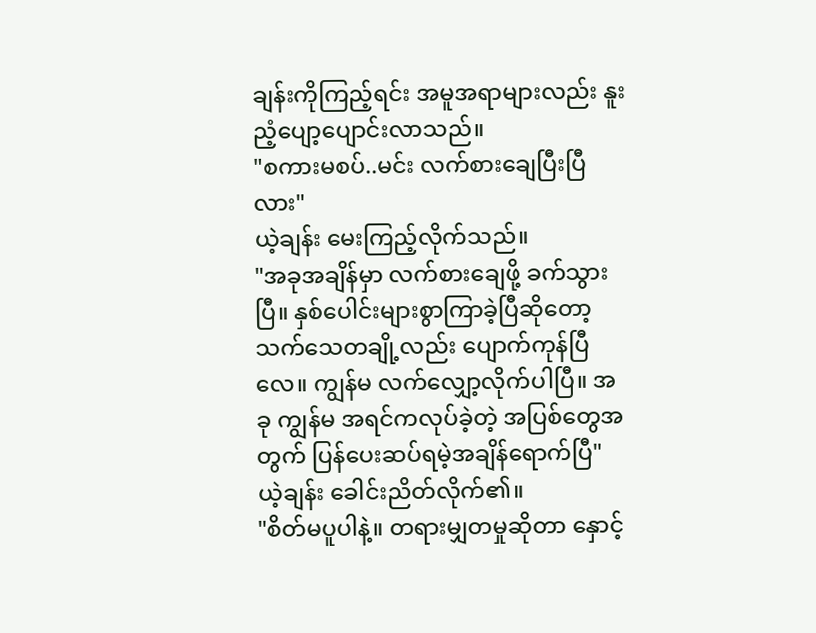ချန်းကိုကြည့်ရင်း အမူအရာများလည်း နူးညံ့ပျော့ပျောင်းလာသည်။
"စကားမစပ်..မင်း လက်စားချေပြီးပြီလား"
ယဲ့ချန်း မေးကြည့်လိုက်သည်။
"အခုအချိန်မှာ လက်စားချေဖို့ ခက်သွားပြီ။ နှစ်ပေါင်းများစွာကြာခဲ့ပြီဆိုတော့ သက်သေတချို့လည်း ပျောက်ကုန်ပြီလေ။ ကျွန်မ လက်လျှော့လိုက်ပါပြီ။ အခု ကျွန်မ အရင်ကလုပ်ခဲ့တဲ့ အပြစ်တွေအတွက် ပြန်ပေးဆပ်ရမဲ့အချိန်ရောက်ပြီ"
ယဲ့ချန်း ခေါင်းညိတ်လိုက်၏။
"စိတ်မပူပါနဲ့။ တရားမျှတမှုဆိုတာ နှောင့်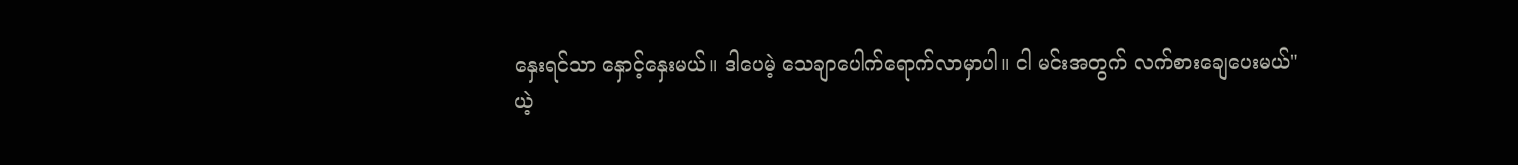နှေးရင်သာ နှောင့်နှေးမယ်။ ဒါပေမဲ့ သေချာပေါက်ရောက်လာမှာပါ။ ငါ မင်းအတွက် လက်စားချေပေးမယ်"
ယဲ့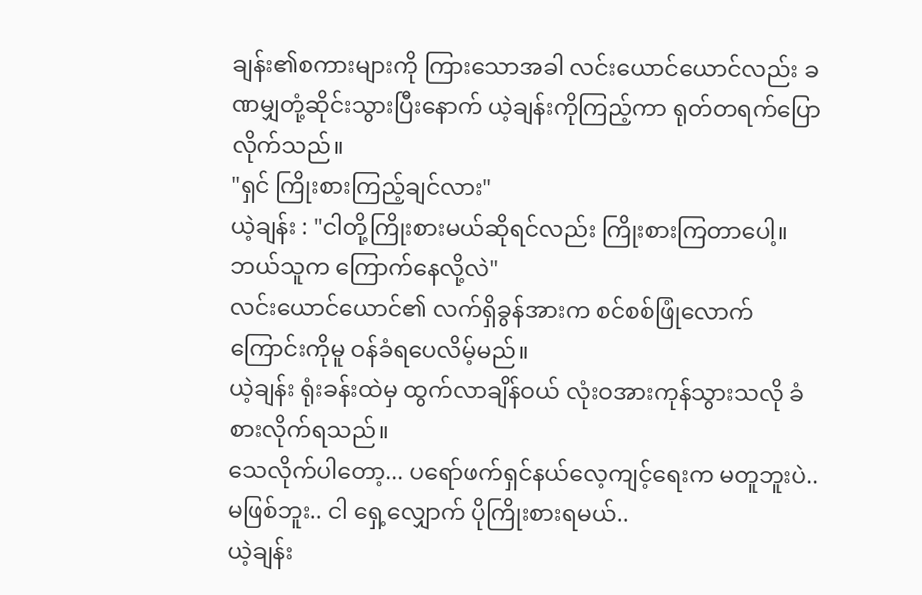ချန်း၏စကားများကို ကြားသောအခါ လင်းယောင်ယောင်လည်း ခဏမျှတုံ့ဆိုင်းသွားပြီးနောက် ယဲ့ချန်းကိုကြည့်ကာ ရုတ်တရက်ပြောလိုက်သည်။
"ရှင် ကြိုးစားကြည့်ချင်လား"
ယဲ့ချန်း : "ငါတို့ကြိုးစားမယ်ဆိုရင်လည်း ကြိုးစားကြတာပေါ့။ ဘယ်သူက ကြောက်နေလို့လဲ"
လင်းယောင်ယောင်၏ လက်ရှိခွန်အားက စင်စစ်ဖြုံလောက်ကြောင်းကိုမူ ဝန်ခံရပေလိမ့်မည်။
ယဲ့ချန်း ရုံးခန်းထဲမှ ထွက်လာချိန်ဝယ် လုံးဝအားကုန်သွားသလို ခံစားလိုက်ရသည်။
သေလိုက်ပါတော့... ပရော်ဖက်ရှင်နယ်လေ့ကျင့်ရေးက မတူဘူးပဲ..
မဖြစ်ဘူး.. ငါ ရှေ့လျှောက် ပိုကြိုးစားရမယ်..
ယဲ့ချန်း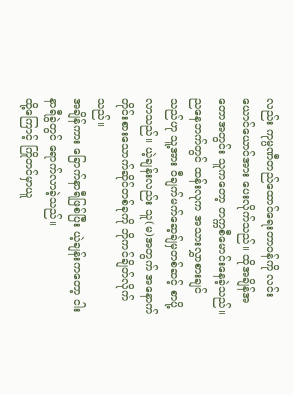လည်း ကုမ္ပဏီတည်ထောင်ရေးတာဝန်ကို လင်းယောင်ယောင်အား ပေးလိုက်သည်။ ထိုအချိန်အတောအတွင်း သူကတော့ တက္ကစီမောင်းနေခဲ့သည်။
ညနေဘက်တွင် ထန်းလုက အသားလွှာစားချင်သည်ဟု သူ့အား ဝီချက်မက်ဆေ့ချ်မှတစ်ဆင့် စာပို့လာသည်။ ယဲ့ချန်းလည်း သူ(မ)အတွက် အနောက်တိုင်းစားသောက်ဆိုင်တစ်ခုကို ဘိုကင်ချိတ်လိုက်သည်။
အချိန်ကား ခြောက်နာရီဖြစ်ပြီး ယဲ့ချန်းကတော့ ငါးနာရီခွဲတွင် ရောက်လာခဲ့သည်။
ထို့ကြောင့် ကြိုတင်မှာယူ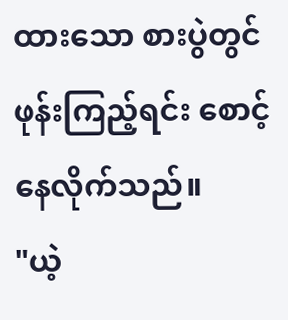ထားသော စားပွဲတွင် ဖုန်းကြည့်ရင်း စောင့်နေလိုက်သည်။
"ယဲ့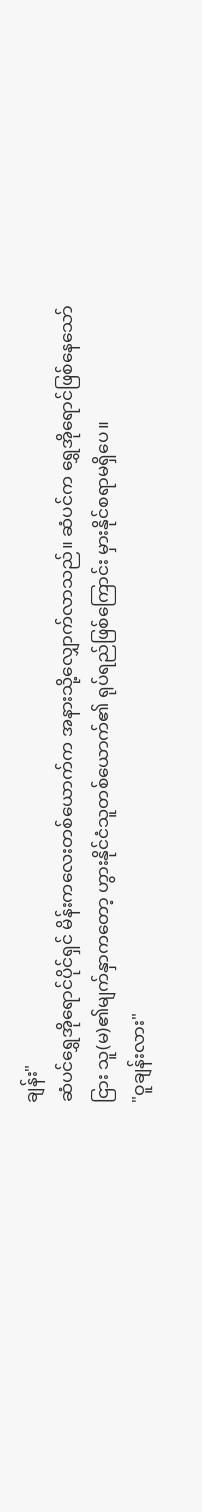ချန်း"
ဆံပင်ရွှေအိုရောင်ပိုင်ရှင် မိန်းကလေးတစ်ယောက်က အနားသို့လျှောက်လာသည်။ ဆံပင်က ရွှေအိုရောင်ဖြစ်နေသော်ငြား သူ(မ)၏မျက်နှာကတော့ ဟွားနိုင်ငံသူတစ်ယောက်၏ ရုပ်ရည်ဖြစ်ကြောင်း မှားနိုင်စရာမရှိပေ။
"ဝူချန်းလား"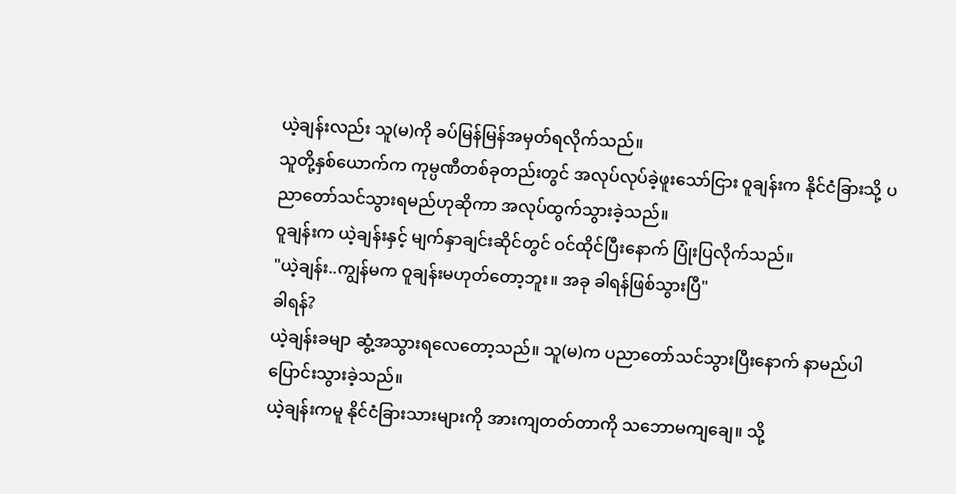ယဲ့ချန်းလည်း သူ(မ)ကို ခပ်မြန်မြန်အမှတ်ရလိုက်သည်။
သူတို့နှစ်ယောက်က ကုမ္ပဏီတစ်ခုတည်းတွင် အလုပ်လုပ်ခဲ့ဖူးသော်ငြား ဝူချန်းက နိုင်ငံခြားသို့ ပညာတော်သင်သွားရမည်ဟုဆိုကာ အလုပ်ထွက်သွားခဲ့သည်။
ဝူချန်းက ယဲ့ချန်းနှင့် မျက်နှာချင်းဆိုင်တွင် ဝင်ထိုင်ပြီးနောက် ပြုံးပြလိုက်သည်။
"ယဲ့ချန်း..ကျွန်မက ဝူချန်းမဟုတ်တော့ဘူး။ အခု ခါရန်ဖြစ်သွားပြီ"
ခါရန်?
ယဲ့ချန်းခမျာ ဆွံ့အသွားရလေတော့သည်။ သူ(မ)က ပညာတော်သင်သွားပြီးနောက် နာမည်ပါ ပြောင်းသွားခဲ့သည်။
ယဲ့ချန်းကမူ နိုင်ငံခြားသားများကို အားကျတတ်တာကို သဘောမကျချေ။ သို့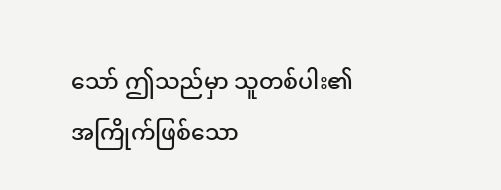သော် ဤသည်မှာ သူတစ်ပါး၏အကြိုက်ဖြစ်သော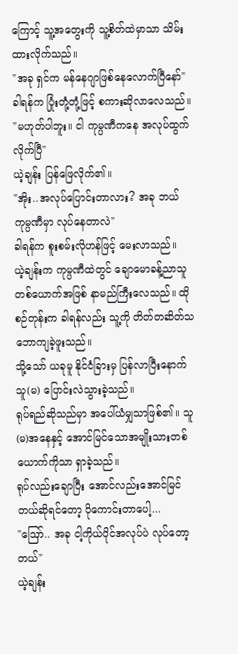ကြောင့် သူ့အတွေးကို သူ့စိတ်ထဲမှာသာ သိမ်းထားလိုက်သည်။
"အခု ရှင်က မန်နေဂျာဖြစ်နေလောက်ပြီနော်"
ခါရန်က ပြုံးတုံ့တုံ့ဖြင့် စကားဆိုလာလေသည်။
"မဟုတ်ပါဘူး။ ငါ ကုမ္ပဏီကနေ အလုပ်ထွက်လိုက်ပြီ"
ယဲ့ချန်း ပြန်ဖြေလိုက်၏။
"အိုး..အလုပ်ပြောင်းတာလား? အခု ဘယ်ကုမ္ပဏီမှာ လုပ်နေတာလဲ"
ခါရန်က စူးစမ်းလိုဟန်ဖြင့် မေးလာသည်။
ယဲ့ချန်းက ကုမ္ပဏီထဲတွင် ချောမောခန့်ညာသူတစ်ယောက်အဖြစ် နာမည်ကြီးလေသည်။ ထိုစဉ်တုန်းက ခါရန်လည်း သူ့ကို တိတ်တဆိတ်သဘောကျခဲ့ဖူးသည်။
သို့သော် ယခုမူ နိုင်ငံခြားမှ ပြန်လာပြီးနောက် သူ(မ) ပြောင်းလဲသွားခဲ့သည်။
ရုပ်ရည်ဆိုသည်မှာ အပေါ်ယံမျှသာဖြစ်၏။ သူ(မ)အနေနှင့် အောင်မြင်သောအမျိုးသားတစ်ယောက်ကိုသာ ရှာခဲ့သည်။
ရုပ်လည်းချောပြီး အောင်လည်းအောင်မြင်တယ်ဆိုရင်တော့ ပိုကောင်းတာပေါ့...
"ဪ.. အခု ငါ့ကိုယ်ပိုင်အလုပ်ပဲ လုပ်တော့တယ်"
ယဲ့ချန်း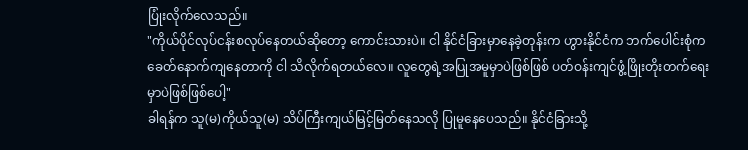ပြုံးလိုက်လေသည်။
"ကိုယ်ပိုင်လုပ်ငန်းစလုပ်နေတယ်ဆိုတော့ ကောင်းသားပဲ။ ငါ နိုင်ငံခြားမှာနေခဲ့တုန်းက ဟွားနိုင်ငံက ဘက်ပေါင်းစုံက ခေတ်နောက်ကျနေတာကို ငါ သိလိုက်ရတယ်လေ။ လူတွေရဲ့အပြုအမူမှာပဲဖြစ်ဖြစ် ပတ်ဝန်းကျင်ဖွံ့ဖြိုးတိုးတက်ရေးမှာပဲဖြစ်ဖြစ်ပေါ့"
ခါရန်က သူ(မ)ကိုယ်သူ(မ) သိပ်ကြီးကျယ်မြင့်မြတ်နေသလို ပြုမူနေပေသည်။ နိုင်ငံခြားသို့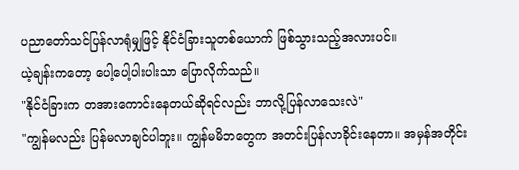ပညာတော်သင်ပြန်လာရုံမျှဖြင့် နိုင်ငံခြားသူတစ်ယောက် ဖြစ်သွားသည့်အလားပင်။
ယဲ့ချန်းကတော့ ပေါ့ပေါ့ပါးပါးသာ ပြောလိုက်သည်။
"နိုင်ငံခြားက တအားကောင်းနေတယ်ဆိုရင်လည်း ဘာလို့ပြန်လာသေးလဲ"
"ကျွန်မလည်း ပြန်မလာချင်ပါဘူး။ ကျွန်မမိဘတွေက အတင်းပြန်လာခိုင်းနေတာ။ အမှန်အတိုင်း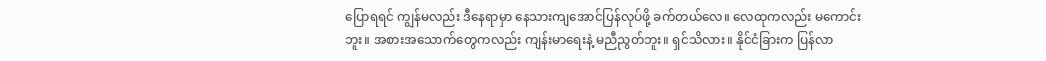ပြောရရင် ကျွန်မလည်း ဒီနေရာမှာ နေသားကျအောင်ပြန်လုပ်ဖို့ ခက်တယ်လေ။ လေထုကလည်း မကောင်းဘူး။ အစားအသောက်တွေကလည်း ကျန်းမာရေးနဲ့ မညီညွတ်ဘူး။ ရှင်သိလား။ နိုင်ငံခြားက ပြန်လာ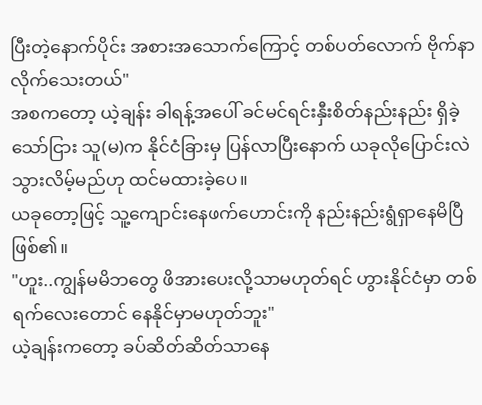ပြီးတဲ့နောက်ပိုင်း အစားအသောက်ကြောင့် တစ်ပတ်လောက် ဗိုက်နာလိုက်သေးတယ်"
အစကတော့ ယဲ့ချန်း ခါရန့်အပေါ် ခင်မင်ရင်းနှီးစိတ်နည်းနည်း ရှိခဲ့သော်ငြား သူ(မ)က နိုင်ငံခြားမှ ပြန်လာပြီးနောက် ယခုလိုပြောင်းလဲသွားလိမ့်မည်ဟု ထင်မထားခဲ့ပေ။
ယခုတော့ဖြင့် သူ့ကျောင်းနေဖက်ဟောင်းကို နည်းနည်းရွံရှာနေမိပြီဖြစ်၏။
"ဟူး..ကျွန်မမိဘတွေ ဖိအားပေးလို့သာမဟုတ်ရင် ဟွားနိုင်ငံမှာ တစ်ရက်လေးတောင် နေနိုင်မှာမဟုတ်ဘူး"
ယဲ့ချန်းကတော့ ခပ်ဆိတ်ဆိတ်သာနေ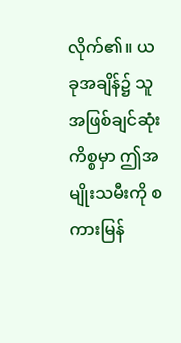လိုက်၏။ ယခုအချိန်၌ သူအဖြစ်ချင်ဆုံးကိစ္စမှာ ဤအမျိုးသမီးကို စကားမြန်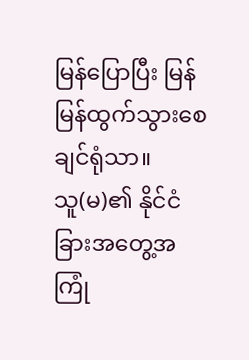မြန်ပြောပြီး မြန်မြန်ထွက်သွားစေချင်ရုံသာ။
သူ(မ)၏ နိုင်ငံခြားအတွေ့အကြုံ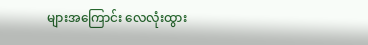များအကြောင်း လေလုံးထွား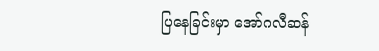ပြနေခြင်းမှာ အော်ဂလီဆန်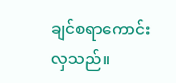ချင်စရာကောင်းလှသည်။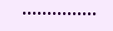•••••••••••••••